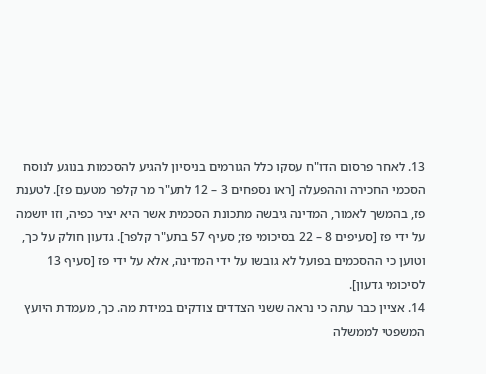13. לאחר פרסום הדו"ח עסקו כלל הגורמים בניסיון להגיע להסכמות בנוגע לנוסח הסכמי החכירה וההפעלה [ראו נספחים 3 – 12 לתע"ר מר קלפר מטעם פז]. לטענת פז, בהמשך לאמור, המדינה גיבשה מתכונת הסכמית אשר היא יציר כפיה, וזו יושמה על ידי פז [סעיפים 8 – 22 בסיכומי פז; סעיף 57 בתע"ר קלפר]. גדעון חולק על כך, וטוען כי ההסכמים בפועל לא גובשו על ידי המדינה, אלא על ידי פז [סעיף 13 לסיכומי גדעון].
14. אציין כבר עתה כי נראה ששני הצדדים צודקים במידת מה. כך, מעמדת היועץ המשפטי לממשלה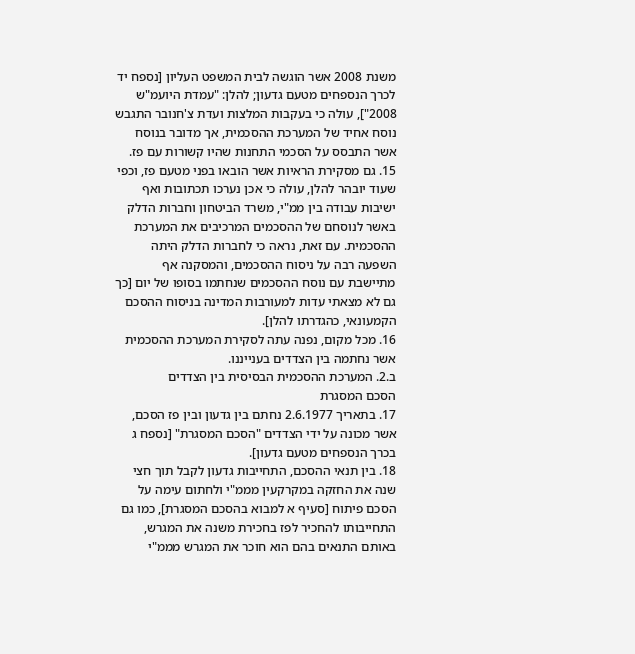משנת 2008 אשר הוגשה לבית המשפט העליון [נספח יד לכרך הנספחים מטעם גדעון; להלן: "עמדת היועמ"ש 2008"], עולה כי בעקבות המלצות ועדת צ'חנובר התגבש נוסח אחיד של המערכת ההסכמית, אך מדובר בנוסח אשר התבסס על הסכמי התחנות שהיו קשורות עם פז.
15. גם מסקירת הראיות אשר הובאו בפני מטעם פז, וכפי שעוד יובהר להלן, עולה כי אכן נערכו תכתובות ואף ישיבות עבודה בין ממ"י, משרד הביטחון וחברות הדלק באשר לנוסחם של ההסכמים המרכיבים את המערכת ההסכמית. עם זאת, נראה כי לחברות הדלק היתה השפעה רבה על ניסוח ההסכמים, והמסקנה אף מתיישבת עם נוסח ההסכמים שנחתמו בסופו של יום [כך גם לא מצאתי עדות למעורבות המדינה בניסוח ההסכם הקמעונאי, כהגדרתו להלן].
16. מכל מקום, נפנה עתה לסקירת המערכת ההסכמית אשר נחתמה בין הצדדים בענייננו.
ב.2. המערכת ההסכמית הבסיסית בין הצדדים
הסכם המסגרת
17. בתאריך 2.6.1977 נחתם בין גדעון ובין פז הסכם, אשר מכונה על ידי הצדדים "הסכם המסגרת" [נספח ג בכרך הנספחים מטעם גדעון].
18. בין תנאי ההסכם, התחייבות גדעון לקבל תוך חצי שנה את החזקה במקרקעין מממ"י ולחתום עימה על הסכם פיתוח [סעיף א למבוא בהסכם המסגרת], כמו גם התחייבותו להחכיר לפז בחכירת משנה את המגרש, באותם התנאים בהם הוא חוכר את המגרש מממ"י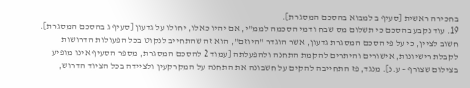בחכירה ראשית [סעיף ב למבוא בהסכם המסגרת].
19. עוד נקבע בהסכם כי תשלום מס שבח ודמי הסכמה לממ"י, אם יהיו כאלו, יחולו על גדעון [סעיף ג בהסכם המסגרת]. חשוב לציין, כי על פי הסכם המסגרת גדעון, אשר הוגדר "היוזם", הוא זה שהתחייב לנקוט בכל הפעולות הדרושות לקבלת רישיונות, אישורים והיתרים להקמת התחנה ולהפעלתה [עמוד 2 להסכם המסגרת, מספר הסעיף אינו מופיע בצילום שצורף – ע.נ]. מנגד, פז התחייבה להקים על חשבונה את התחנה על המקרקעין ולציידה בכל הציוד הדרוש,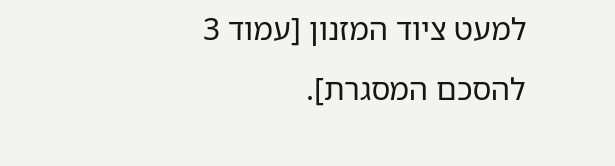למעט ציוד המזנון [עמוד 3 להסכם המסגרת].